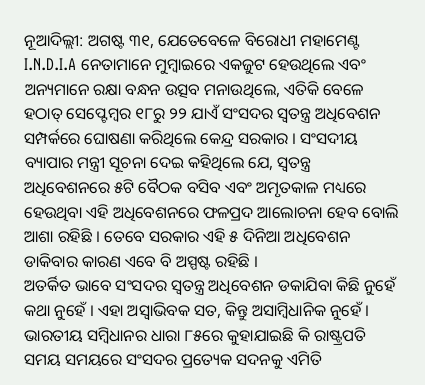ନୂଆଦିଲ୍ଲୀ: ଅଗଷ୍ଟ ୩୧, ଯେତେବେଳେ ବିରୋଧୀ ମହାମେଣ୍ଟ I.N.D.I.A ନେତାମାନେ ମୁମ୍ବାଇରେ ଏକଜୁଟ ହେଉଥିଲେ ଏବଂ ଅନ୍ୟମାନେ ରକ୍ଷା ବନ୍ଧନ ଉତ୍ସବ ମନାଉଥିଲେ, ଏତିକି ବେଳେ ହଠାତ୍ ସେପ୍ଟେମ୍ବର ୧୮ରୁ ୨୨ ଯାଏଁ ସଂସଦର ସ୍ବତନ୍ତ୍ର ଅଧିବେଶନ ସମ୍ପର୍କରେ ଘୋଷଣା କରିଥିଲେ କେନ୍ଦ୍ର ସରକାର । ସଂସଦୀୟ ବ୍ୟାପାର ମନ୍ତ୍ରୀ ସୂଚନା ଦେଇ କହିଥିଲେ ଯେ, ସ୍ବତନ୍ତ୍ର ଅଧିବେଶନରେ ୫ଟି ବୈଠକ ବସିବ ଏବଂ ଅମୃତକାଳ ମଧ୍ୟରେ ହେଉଥିବା ଏହି ଅଧିବେଶନରେ ଫଳପ୍ରଦ ଆଲୋଚନା ହେବ ବୋଲି ଆଶା ରହିଛି । ତେବେ ସରକାର ଏହି ୫ ଦିନିଆ ଅଧିବେଶନ ଡାକିବାର କାରଣ ଏବେ ବି ଅସ୍ପଷ୍ଟ ରହିଛି ।
ଅତର୍କିତ ଭାବେ ସଂସଦର ସ୍ବତନ୍ତ୍ର ଅଧିବେଶନ ଡକାଯିବା କିଛି ନୁହେଁ କଥା ନୁହେଁ । ଏହା ଅସ୍ବାଭିବକ ସତ, କିନ୍ତୁ ଅସାମ୍ବିଧାନିକ ନୁହେଁ । ଭାରତୀୟ ସମ୍ବିଧାନର ଧାରା ୮୫ରେ କୁହାଯାଇଛି କି ରାଷ୍ଟ୍ରପତି ସମୟ ସମୟରେ ସଂସଦର ପ୍ରତ୍ୟେକ ସଦନକୁ ଏମିତି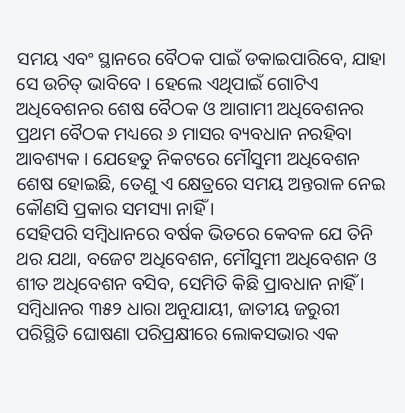ସମୟ ଏବଂ ସ୍ଥାନରେ ବୈଠକ ପାଇଁ ଡକାଇପାରିବେ, ଯାହା ସେ ଉଚିତ୍ ଭାବିବେ । ହେଲେ ଏଥିପାଇଁ ଗୋଟିଏ ଅଧିବେଶନର ଶେଷ ବୈଠକ ଓ ଆଗାମୀ ଅଧିବେଶନର ପ୍ରଥମ ବୈଠକ ମଧ୍ୟରେ ୬ ମାସର ବ୍ୟବଧାନ ନରହିବା ଆବଶ୍ୟକ । ଯେହେତୁ ନିକଟରେ ମୌସୁମୀ ଅଧିବେଶନ ଶେଷ ହୋଇଛି, ତେଣୁ ଏ କ୍ଷେତ୍ରରେ ସମୟ ଅନ୍ତରାଳ ନେଇ କୌଣସି ପ୍ରକାର ସମସ୍ୟା ନାହିଁ ।
ସେହିପରି ସମ୍ବିଧାନରେ ବର୍ଷକ ଭିତରେ କେବଳ ଯେ ତିନି ଥର ଯଥା, ବଜେଟ ଅଧିବେଶନ, ମୌସୁମୀ ଅଧିବେଶନ ଓ ଶୀତ ଅଧିବେଶନ ବସିବ, ସେମିତି କିଛି ପ୍ରାବଧାନ ନାହିଁ । ସମ୍ବିଧାନର ୩୫୨ ଧାରା ଅନୁଯାୟୀ, ଜାତୀୟ ଜରୁରୀ ପରିସ୍ଥିତି ଘୋଷଣା ପରିପ୍ରକ୍ଷୀରେ ଲୋକସଭାର ଏକ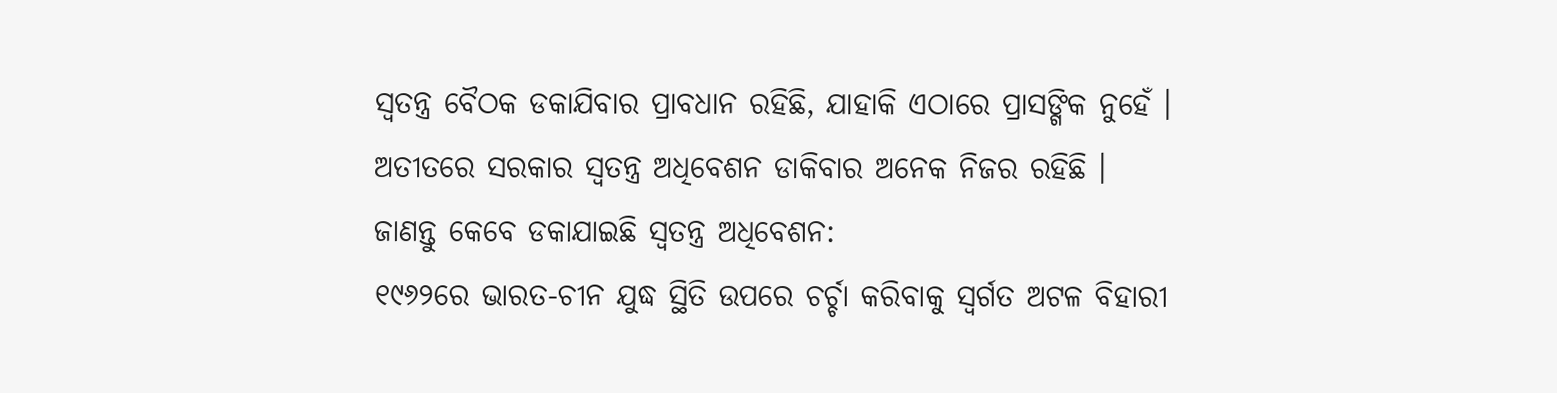ସ୍ବତନ୍ତ୍ର ବୈଠକ ଡକାଯିବାର ପ୍ରାବଧାନ ରହିଛି, ଯାହାକି ଏଠାରେ ପ୍ରାସଙ୍ଗିକ ନୁହେଁ । ଅତୀତରେ ସରକାର ସ୍ବତନ୍ତ୍ର ଅଧିବେଶନ ଡାକିବାର ଅନେକ ନିଜର ରହିଛି ।
ଜାଣନ୍ତୁ କେବେ ଡକାଯାଇଛି ସ୍ବତନ୍ତ୍ର ଅଧିବେଶନ:
୧୯୬୨ରେ ଭାରତ-ଚୀନ ଯୁଦ୍ଧ ସ୍ଥିତି ଉପରେ ଚର୍ଚ୍ଚା କରିବାକୁ ସ୍ବର୍ଗତ ଅଟଳ ବିହାରୀ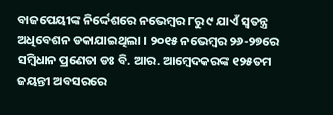ବାଜପେୟୀଙ୍କ ନିର୍ଦ୍ଦେଶରେ ନଭେମ୍ବର ୮ରୁ ୯ ଯାଏଁ ସ୍ବତନ୍ତ୍ର ଅଧିବେଶନ ଡକାଯାଇଥିଲା । ୨୦୧୫ ନଭେମ୍ବର ୨୬-୨୭ରେ ସମ୍ବିଧାନ ପ୍ରଣେତା ଡଃ ବି. ଆର. ଆମ୍ବେଦକରଙ୍କ ୧୨୫ତମ ଜୟନ୍ତୀ ଅବସରରେ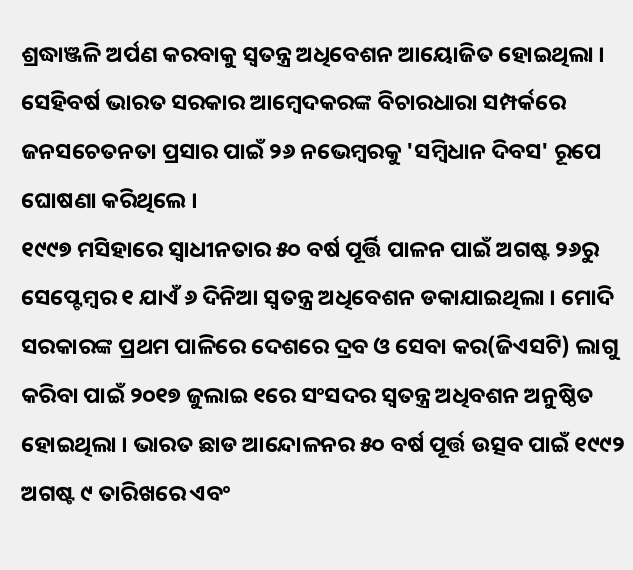ଶ୍ରଦ୍ଧାଞ୍ଜଳି ଅର୍ପଣ କରବାକୁ ସ୍ବତନ୍ତ୍ର ଅଧିବେଶନ ଆୟୋଜିତ ହୋଇଥିଲା । ସେହିବର୍ଷ ଭାରତ ସରକାର ଆମ୍ବେଦକରଙ୍କ ବିଚାରଧାରା ସମ୍ପର୍କରେ ଜନସଚେତନତା ପ୍ରସାର ପାଇଁ ୨୬ ନଭେମ୍ବରକୁ 'ସମ୍ବିଧାନ ଦିବସ' ରୂପେ ଘୋଷଣା କରିଥିଲେ ।
୧୯୯୭ ମସିହାରେ ସ୍ବାଧୀନତାର ୫୦ ବର୍ଷ ପୂର୍ତ୍ତି ପାଳନ ପାଇଁ ଅଗଷ୍ଟ ୨୬ରୁ ସେପ୍ଟେମ୍ବର ୧ ଯାଏଁ ୬ ଦିନିଆ ସ୍ବତନ୍ତ୍ର ଅଧିବେଶନ ଡକାଯାଇଥିଲା । ମୋଦି ସରକାରଙ୍କ ପ୍ରଥମ ପାଳିରେ ଦେଶରେ ଦ୍ରବ ଓ ସେବା କର(ଜିଏସଟି) ଲାଗୁ କରିବା ପାଇଁ ୨୦୧୭ ଜୁଲାଇ ୧ରେ ସଂସଦର ସ୍ବତନ୍ତ୍ର ଅଧିବଶନ ଅନୁଷ୍ଠିତ ହୋଇଥିଲା । ଭାରତ ଛାଡ ଆନ୍ଦୋଳନର ୫୦ ବର୍ଷ ପୂର୍ତ୍ତ ଉତ୍ସବ ପାଇଁ ୧୯୯୨ ଅଗଷ୍ଟ ୯ ତାରିଖରେ ଏବଂ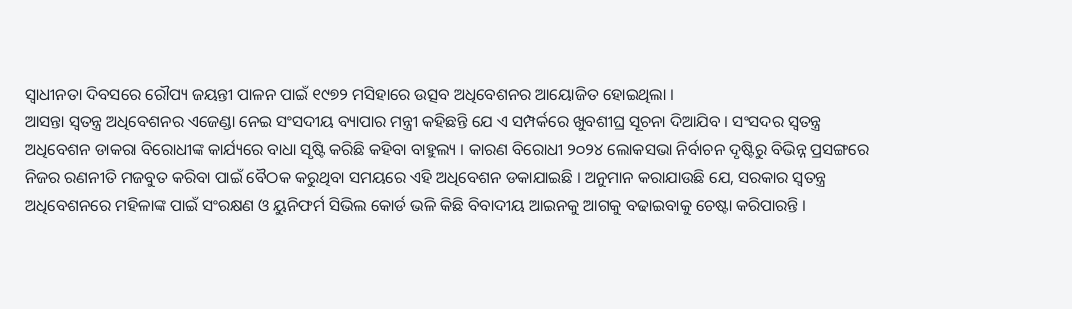ସ୍ବାଧୀନତା ଦିବସରେ ରୌପ୍ୟ ଜୟନ୍ତୀ ପାଳନ ପାଇଁ ୧୯୭୨ ମସିହାରେ ଉତ୍ସବ ଅଧିବେଶନର ଆୟୋଜିତ ହୋଇଥିଲା ।
ଆସନ୍ତା ସ୍ବତନ୍ତ୍ର ଅଧିବେଶନର ଏଜେଣ୍ଡା ନେଇ ସଂସଦୀୟ ବ୍ୟାପାର ମନ୍ତ୍ରୀ କହିଛନ୍ତି ଯେ ଏ ସମ୍ପର୍କରେ ଖୁବଶୀଘ୍ର ସୂଚନା ଦିଆଯିବ । ସଂସଦର ସ୍ବତନ୍ତ୍ର ଅଧିବେଶନ ଡାକରା ବିରୋଧୀଙ୍କ କାର୍ଯ୍ୟରେ ବାଧା ସୃଷ୍ଟି କରିଛି କହିବା ବାହୁଲ୍ୟ । କାରଣ ବିରୋଧୀ ୨୦୨୪ ଲୋକସଭା ନିର୍ବାଚନ ଦୃଷ୍ଟିରୁ ବିଭିନ୍ନ ପ୍ରସଙ୍ଗରେ ନିଜର ରଣନୀତି ମଜବୁତ କରିବା ପାଇଁ ବୈଠକ କରୁଥିବା ସମୟରେ ଏହି ଅଧିବେଶନ ଡକାଯାଇଛି । ଅନୁମାନ କରାଯାଉଛି ଯେ, ସରକାର ସ୍ବତନ୍ତ୍ର ଅଧିବେଶନରେ ମହିଳାଙ୍କ ପାଇଁ ସଂରକ୍ଷଣ ଓ ୟୁନିଫର୍ମ ସିଭିଲ କୋର୍ଡ ଭଳି କିଛି ବିବାଦୀୟ ଆଇନକୁ ଆଗକୁ ବଢାଇବାକୁ ଚେଷ୍ଟା କରିପାରନ୍ତି ।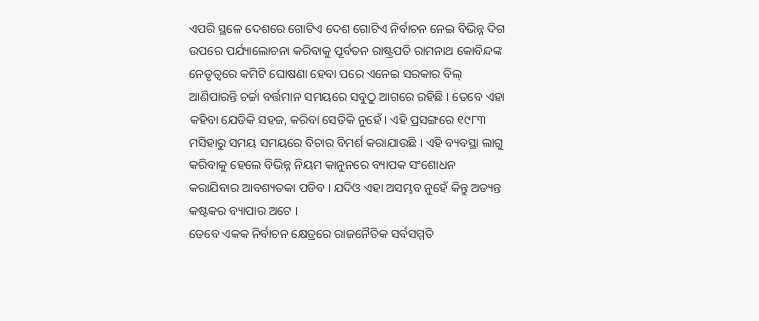ଏପରି ସ୍ଥଳେ ଦେଶରେ ଗୋଟିଏ ଦେଶ ଗୋଟିଏ ନିର୍ବାଚନ ନେଇ ବିଭିନ୍ନ ଦିଗ ଉପରେ ପର୍ଯ୍ୟାଲୋଚନା କରିବାକୁ ପୂର୍ବତନ ରାଷ୍ଟ୍ରପତି ରାମନାଥ କୋବିନ୍ଦଙ୍କ ନେତୃତ୍ବରେ କମିଟି ଘୋଷଣା ହେବା ପରେ ଏନେଇ ସରକାର ବିଲ୍ ଆଣିପାରନ୍ତି ଚର୍ଚ୍ଚା ବର୍ତ୍ତମାନ ସମୟରେ ସବୁଠୁ ଆଗରେ ରହିଛି । ତେବେ ଏହା କହିବା ଯେତିକି ସହଜ, କରିବା ସେତିକି ନୁହେଁ । ଏହି ପ୍ରସଙ୍ଗରେ ୧୯୮୩ ମସିହାରୁ ସମୟ ସମୟରେ ବିଚାର ବିମର୍ଶ କରାଯାଉଛି । ଏହି ବ୍ୟବସ୍ଥା ଲାଗୁ କରିବାକୁ ହେଲେ ବିଭିନ୍ନ ନିୟମ କାନୁନରେ ବ୍ୟାପକ ସଂଶୋଧନ କରାଯିବାର ଆବଶ୍ୟତକା ପଡିବ । ଯଦିଓ ଏହା ଅସମ୍ଭବ ନୁହେଁ କିନ୍ତୁ ଅତ୍ୟନ୍ତ କଷ୍ଟକର ବ୍ୟାପାର ଅଟେ ।
ତେବେ ଏକକ ନିର୍ବାଚନ କ୍ଷେତ୍ରରେ ରାଜନୈତିକ ସର୍ବସମ୍ମତି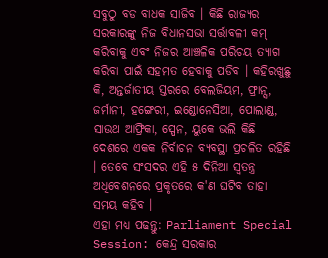ସବୁଠୁ ବଡ ବାଧକ ସାଜିବ । କିଛି ରାଜ୍ୟର ସରକାରଙ୍କୁ ନିଜ ବିଧାନସଭା ସର୍ତ୍ତାବଳୀ କମ୍ କରିବାକୁ ଏବଂ ନିଜର ଆଞ୍ଚଳିକ ପରିଚୟ ତ୍ୟାଗ କରିବା ପାଇଁ ସହମତ ହେବାକୁ ପଡିବ । କହିରଖୁଛୁ କି, ଅନ୍ତର୍ଜାତୀୟ ସ୍ତରରେ ବେଲଜିୟମ, ଫ୍ରାନ୍ସ, ଜର୍ମାନୀ, ହଙ୍ଗେରୀ, ଇଣ୍ଡୋନେସିଆ, ପୋଲାଣ୍ଡ, ସାଉଥ ଆଫ୍ରିକା, ସ୍ପେନ, ୟୁକେ ଭଲି କିଛି ଦେଶରେ ଏକକ ନିର୍ବାଚନ ବ୍ୟବସ୍ଥା ପ୍ରଚଳିତ ରହିଛି । ତେବେ ସଂସଦର ଏହି ୫ ଦିନିଆ ସ୍ବତନ୍ତ୍ର ଅଧିବେଶନରେ ପ୍ରକୃତରେ କ'ଣ ଘଟିବ ତାହା ସମୟ କହିବ ।
ଏହା ମଧ୍ୟ ପଢନ୍ତୁ: Parliament Special Session: କେନ୍ଦ୍ର ସରକାର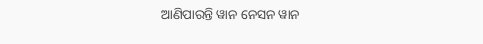ଆଣିପାରନ୍ତି ୱାନ ନେସନ ୱାନ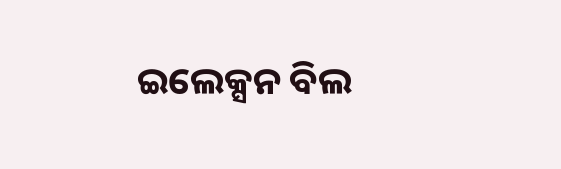ଇଲେକ୍ସନ ବିଲ